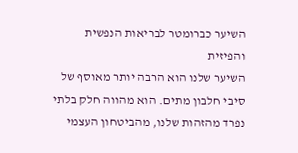השיער כברומטר לבריאות הנפשית והפיזית
השיער שלנו הוא הרבה יותר מאוסף של סיבי חלבון מתים. הוא מהווה חלק בלתי נפרד מהזהות שלנו, מהביטחון העצמי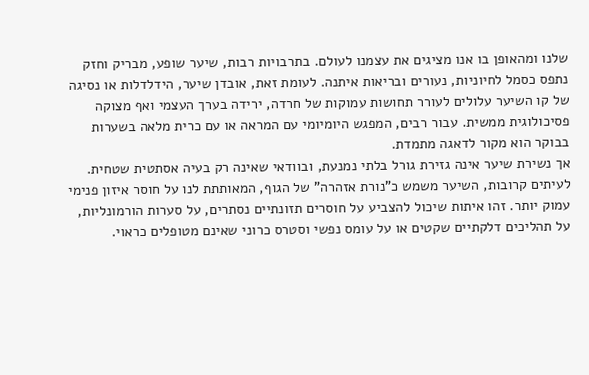שלנו ומהאופן בו אנו מציגים את עצמנו לעולם. בתרבויות רבות, שיער שופע, מבריק וחזק נתפס כסמל לחיוניות, נעורים ובריאות איתנה. לעומת זאת, אובדן שיער, הידלדלות או נסיגה של קו השיער עלולים לעורר תחושות עמוקות של חרדה, ירידה בערך העצמי ואף מצוקה פסיכולוגית ממשית. עבור רבים, המפגש היומיומי עם המראה או עם כרית מלאה בשערות בבוקר הוא מקור לדאגה מתמדת.
אך נשירת שיער אינה גזירת גורל בלתי נמנעת, ובוודאי שאינה רק בעיה אסתטית שטחית. לעיתים קרובות, השיער משמש כ"נורת אזהרה" של הגוף, המאותתת לנו על חוסר איזון פנימי עמוק יותר. זהו איתות שיכול להצביע על חוסרים תזונתיים נסתרים, על סערות הורמונליות, על תהליכים דלקתיים שקטים או על עומס נפשי וסטרס כרוני שאינם מטופלים כראוי.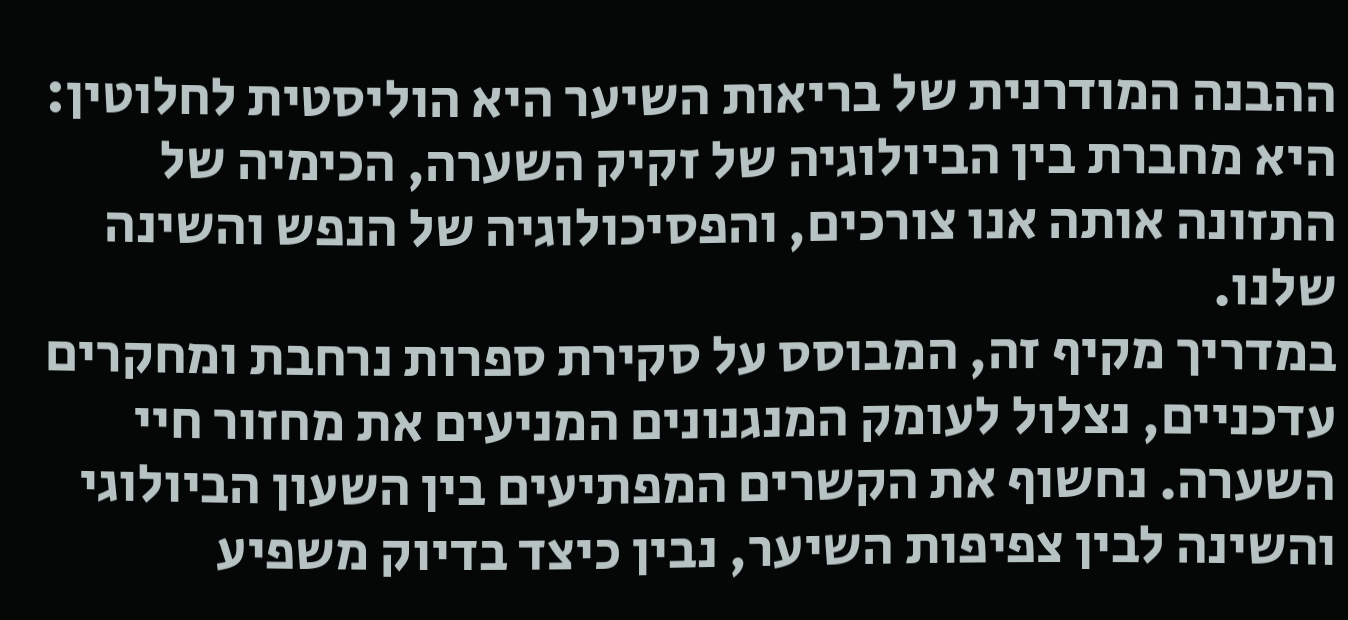ההבנה המודרנית של בריאות השיער היא הוליסטית לחלוטין: היא מחברת בין הביולוגיה של זקיק השערה, הכימיה של התזונה אותה אנו צורכים, והפסיכולוגיה של הנפש והשינה שלנו.
במדריך מקיף זה, המבוסס על סקירת ספרות נרחבת ומחקרים עדכניים, נצלול לעומק המנגנונים המניעים את מחזור חיי השערה. נחשוף את הקשרים המפתיעים בין השעון הביולוגי והשינה לבין צפיפות השיער, נבין כיצד בדיוק משפיע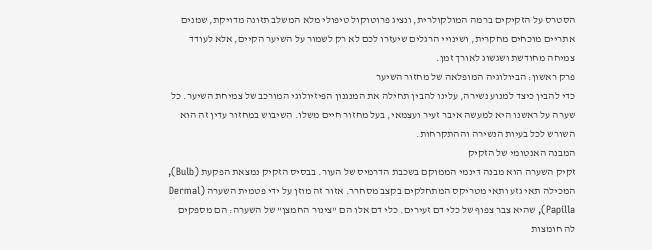הסטרס על הזקיקים ברמה המולקולרית, ונציג פרוטוקול טיפולי מלא המשלב תזונה מדויקת, שמנים אתריים מוכחים מחקרית, ושינויי הרגלים שיעזרו לכם לא רק לשמור על השיער הקיים, אלא לעודד צמיחה מחודשת ושגשוג לאורך זמן.
פרק ראשון: הביולוגיה המופלאה של מחזור השיער
כדי להבין כיצד למנוע נשירה, עלינו להבין תחילה את המנגנון הפיזיולוגי המורכב של צמיחת השיער. כל שערה על ראשנו היא למעשה איבר זעיר ועצמאי, בעל מחזור חיים משלו. השיבוש במחזור עדין זה הוא השורש לכל בעיות הנשירה וההתקרחות.
המבנה האנטומי של הזקיק
זקיק השערה הוא מבנה דינמי הממוקם בשכבת הדרמיס של העור. בבסיס הזקיק נמצאת הפקעת (Bulb), המכילה תאי גזע ותאי מטריקס המתחלקים בקצב מסחרר. אזור זה מוזן על ידי פטמית השערה (Dermal Papilla), שהיא צבר צפוף של כלי דם זעירים. כלי דם אלו הם "צינור החמצן" של השערה: הם מספקים לה חומצות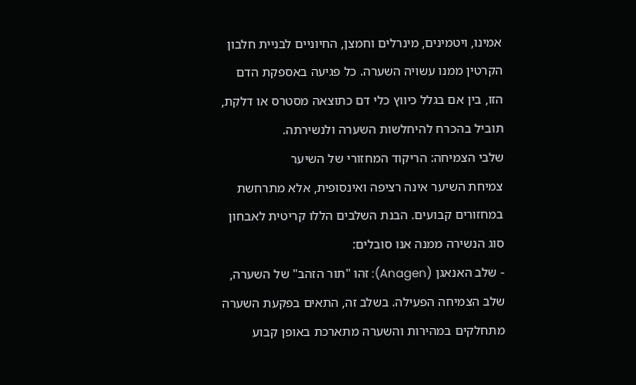אמינו, ויטמינים, מינרלים וחמצן, החיוניים לבניית חלבון הקרטין ממנו עשויה השערה. כל פגיעה באספקת הדם הזו, בין אם בגלל כיווץ כלי דם כתוצאה מסטרס או דלקת, תוביל בהכרח להיחלשות השערה ולנשירתה.
שלבי הצמיחה: הריקוד המחזורי של השיער
צמיחת השיער אינה רציפה ואינסופית, אלא מתרחשת במחזורים קבועים. הבנת השלבים הללו קריטית לאבחון סוג הנשירה ממנה אנו סובלים:
- שלב האנאגן (Anagen): זהו "תור הזהב" של השערה, שלב הצמיחה הפעילה. בשלב זה, התאים בפקעת השערה מתחלקים במהירות והשערה מתארכת באופן קבוע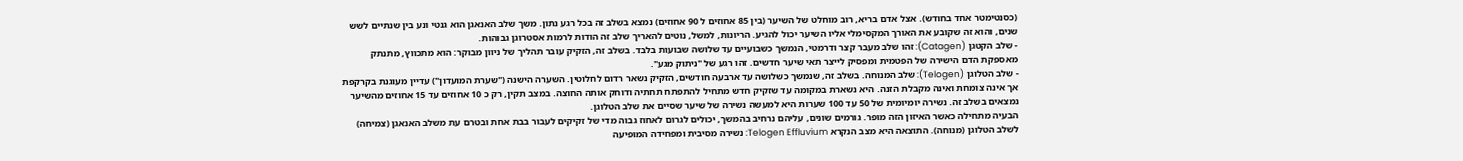(כסנטימטר אחד בחודש). אצל אדם בריא, רוב מוחלט של השיער (בין 85 אחוזים ל 90 אחוזים) נמצא בשלב זה בכל רגע נתון. משך שלב האנאגן הוא גנטי ונע בין שנתיים לשש שנים, והוא זה שקובע את האורך המקסימלי אליו השיער יכול להגיע. הריונות, למשל, נוטים להאריך שלב זה הודות לרמות אסטרוגן גבוהות.
- שלב הקטגן (Catagen): זהו שלב מעבר קצר ודרמטי, הנמשך כשבועיים עד שלושה שבועות בלבד. בשלב זה, הזקיק עובר תהליך של ניוון מבוקר: הוא מתכווץ, מתנתק מאספקת הדם הישירה של הפטמית ומפסיק לייצר תאי שיער חדשים. זהו רגע של "ניתוק מגע".
- שלב הטלוגן (Telogen): שלב המנוחה. בשלב זה, שנמשך כשלושה עד ארבעה חודשים, הזקיק נשאר רדום לחלוטין. השערה הישנה ("שערת המועדון") עדיין מעוגנת בקרקפת אך אינה צומחת ואינה מקבלת הזנה. היא נשארת במקומה עד שזקיק חדש מתחיל להתפתח תחתיה ודוחק אותה החוצה. במצב תקין, רק כ 10 אחוזים עד 15 אחוזים מהשיער נמצאים בשלב זה. נשירה יומיומית של 50 עד 100 שערות היא למעשה נשירה של שיער שסיים את שלב הטלוגן.
הבעיה מתחילה כאשר האיזון הזה מופר. גורמים שונים, עליהם נרחיב בהמשך, יכולים לגרום לאחוז גבוה מדי של זקיקים לעבור בבת אחת ובטרם עת משלב האנאגן (צמיחה) לשלב הטלוגן (מנוחה). התוצאה היא מצב הנקרא Telogen Effluvium: נשירה מסיבית ומפחידה המופיעה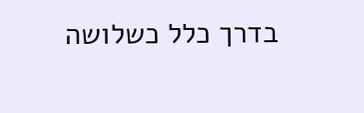בדרך כלל כשלושה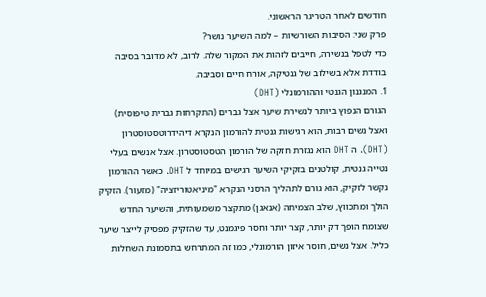חודשים לאחר הטריגר הראשוני.
פרק שני: הסיבות השורשיות – למה השיער נושר?
כדי לטפל בנשירה, חייבים לזהות את המקור שלה. לרוב, לא מדובר בסיבה בודדת אלא בשילוב של גנטיקה, אורח חיים וסביבה.
1. המנגנון הגנטי וההורמונלי (DHT)
הגורם הנפוץ ביותר לנשירת שיער אצל גברים (התקרחות גברית טיפוסית) ואצל נשים רבות, הוא רגישות גנטית להורמון הנקרא דיהידרוטסטוסטרון (DHT). ה DHT הוא נגזרת חזקה של הורמון הטסטוסטרון. אצל אנשים בעלי נטייה גנטית, קולטנים בזקיקי השיער רגישים במיוחד ל DHT. כאשר ההורמון נקשר לזקיק, הוא גורם לתהליך הרסני הנקרא "מיניאטוריזציה" (מזעור). הזקיק הולך ומתכווץ, שלב הצמיחה (אנאגן) מתקצר משמעותית, והשיער החדש שצומח הופך דק יותר, קצר יותר וחסר פיגמנט, עד שהזקיק מפסיק לייצר שיער כליל. אצל נשים, חוסר איזון הורמונלי, כמו זה המתרחש בתסמונת השחלות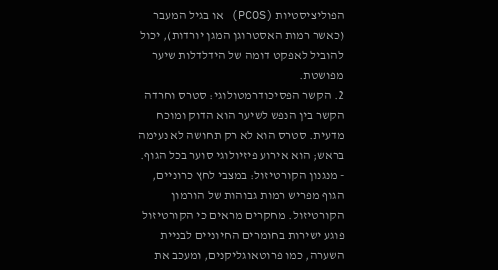הפוליציסטיות (PCOS) או בגיל המעבר (כאשר רמות האסטרוגן המגן יורדות), יכול להוביל לאפקט דומה של הידלדלות שיער מפושטת.
2. הקשר הפסיכודרמטולוגי: סטרס וחרדה
הקשר בין הנפש לשיער הוא הדוק ומוכח מדעית. סטרס הוא לא רק תחושה לא נעימה בראש; הוא אירוע פיזיולוגי סוער בכל הגוף.
- מנגנון הקורטיזול: במצבי לחץ כרוניים, הגוף מפריש רמות גבוהות של הורמון הקורטיזול. מחקרים מראים כי הקורטיזול פוגע ישירות בחומרים החיוניים לבניית השערה, כמו פרוטאוגליקנים, ומעכב את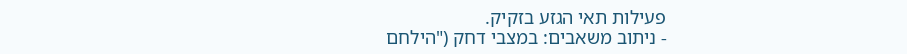פעילות תאי הגזע בזקיק.
- ניתוב משאבים: במצבי דחק ("הילחם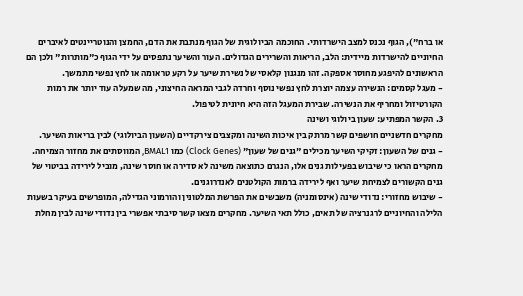או ברח"), הגוף נכנס למצב הישרדותי. החוכמה הביולוגית של הגוף מנתבת את הדם, החמצן והנוטריינטים לאיברים החיוניים להישרדות מיידית: הלב, הריאות והשרירים הגדולים. העור והשיער נתפסים על ידי הגוף כ"מותרות" ולכן הם הראשונים להיפגע מחוסר אספקה. זהו מנגנון קלאסי של נשירת שיער על רקע טראומה או לחץ נפשי מתמשך.
- מעגל קסמים: הנשירה עצמה יוצרת לחץ נפשי נוסף וחרדה לגבי המראה החיצוני, מה שמעלה עוד יותר את רמות הקורטיזול ומחריף את הנשירה. שבירת המעגל הזה היא חיונית לטיפול.
3. הקשר המפתיע: שעון ביולוגי ושינה
מחקרים חדשניים חושפים קשר מרתק בין איכות השינה ומקצבים צירקדיים (השעון הביולוגי) לבין בריאות השיער.
- גנים של השעון: זקיקי השיער מכילים "גנים של שעון" (Clock Genes) כמו BMAL1, המווסתים את מחזור הצמיחה. מחקרים הראו כי שיבוש בפעילות גנים אלו, הנגרם כתוצאה משינה לא סדירה או חוסר שינה, מוביל לירידה בביטוי של גנים הקשורים לצמיחת שיער ואף לירידה ברמות הקולטנים לאנדרוגנים.
- שיבוש מחזורי: נדודי שינה (אינסומניה) משבשים את הפרשת המלטונין והורמוני הגדילה, המופרשים בעיקר בשעות הלילה והחיוניים לרגנרציה של תאים, כולל תאי השיער. מחקרים מצאו קשר סיבתי אפשרי בין נדודי שינה לבין מחלת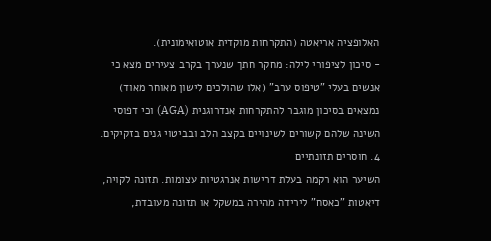האלופציה אריאטה (התקרחות מוקדית אוטואימונית).
- סיכון לציפורי לילה: מחקר חתך שנערך בקרב צעירים מצא כי אנשים בעלי "טיפוס ערב" (אלו שהולכים לישון מאוחר מאוד) נמצאים בסיכון מוגבר להתקרחות אנדרוגנית (AGA) וכי דפוסי השינה שלהם קשורים לשינויים בקצב הלב ובביטוי גנים בזקיקים.
4. חוסרים תזונתיים
השיער הוא רקמה בעלת דרישות אנרגטיות עצומות. תזונה לקויה, דיאטות "כאסח" לירידה מהירה במשקל או תזונה מעובדת,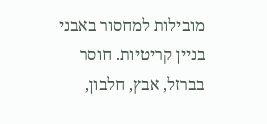מובילות למחסור באבני בניין קריטיות. חוסר בברזל, אבץ, חלבון,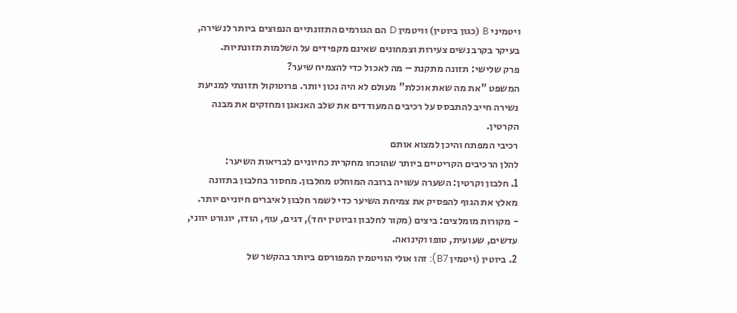ויטמיני B (כגון ביוטין) וויטמין D הם הגורמים התזונתיים הנפוצים ביותר לנשירה, בעיקר בקרב נשים צעירות וצמחונים שאינם מקפידים על השלמות תזונתיות.
פרק שלישי: תזונה מתקנת – מה לאכול כדי להצמיח שיער?
המשפט "את מה שאת אוכלת" מעולם לא היה נכון יותר. פרוטוקול תזונתי למניעת נשירה חייב להתבסס על רכיבים המעודדים את שלב האנאגן ומחזקים את מבנה הקרטין.
רכיבי המפתח והיכן למצוא אותם
להלן הרכיבים הקריטיים ביותר שהוכחו מחקרית כחיוניים לבריאות השיער:
1. חלבון וקרטין: השערה עשויה ברובה המוחלט מחלבון. מחסור בחלבון בתזונה מאלץ את הגוף להפסיק את צמיחת השיער כדי לשמר חלבון לאיברים חיוניים יותר.
- מקורות מומלצים: ביצים (מקור לחלבון וביוטין יחד), דגים, עוף, הודו, יוגורט יווני, עדשים, שעועית, טופו וקינואה.
2. ביוטין (ויטמין B7): זהו אולי הוויטמין המפורסם ביותר בהקשר של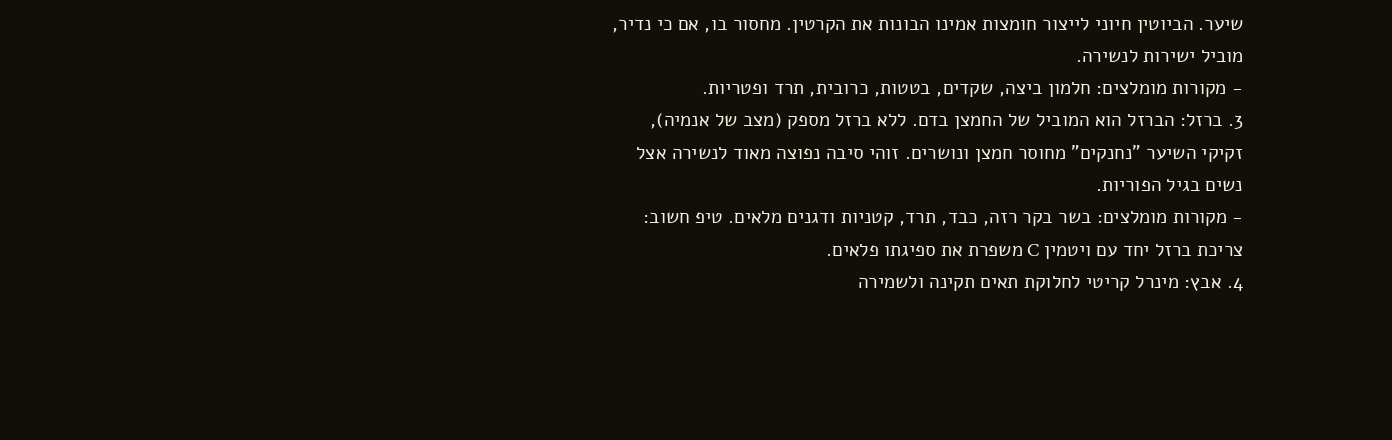שיער. הביוטין חיוני לייצור חומצות אמינו הבונות את הקרטין. מחסור בו, אם כי נדיר, מוביל ישירות לנשירה.
- מקורות מומלצים: חלמון ביצה, שקדים, בטטות, כרובית, תרד ופטריות.
3. ברזל: הברזל הוא המוביל של החמצן בדם. ללא ברזל מספק (מצב של אנמיה), זקיקי השיער "נחנקים" מחוסר חמצן ונושרים. זוהי סיבה נפוצה מאוד לנשירה אצל נשים בגיל הפוריות.
- מקורות מומלצים: בשר בקר רזה, כבד, תרד, קטניות ודגנים מלאים. טיפ חשוב: צריכת ברזל יחד עם ויטמין C משפרת את ספיגתו פלאים.
4. אבץ: מינרל קריטי לחלוקת תאים תקינה ולשמירה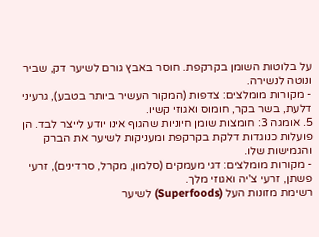על בלוטות השומן בקרקפת. חוסר באבץ גורם לשיער דק, שביר ונוטה לנשירה.
- מקורות מומלצים: צדפות (המקור העשיר ביותר בטבע), גרעיני דלעת, בשר בקר, חומוס ואגוזי קשיו.
5. אומגה 3: חומצות שומן חיוניות שהגוף אינו יודע לייצר לבד. הן פועלות כנוגדות דלקת בקרקפת ומעניקות לשיער את הברק והגמישות שלו.
- מקורות מומלצים: דגי מעמקים (סלמון, מקרל, סרדינים), זרעי פשתן, זרעי צ'יה ואגוזי מלך.
רשימת מזונות העל (Superfoods) לשיער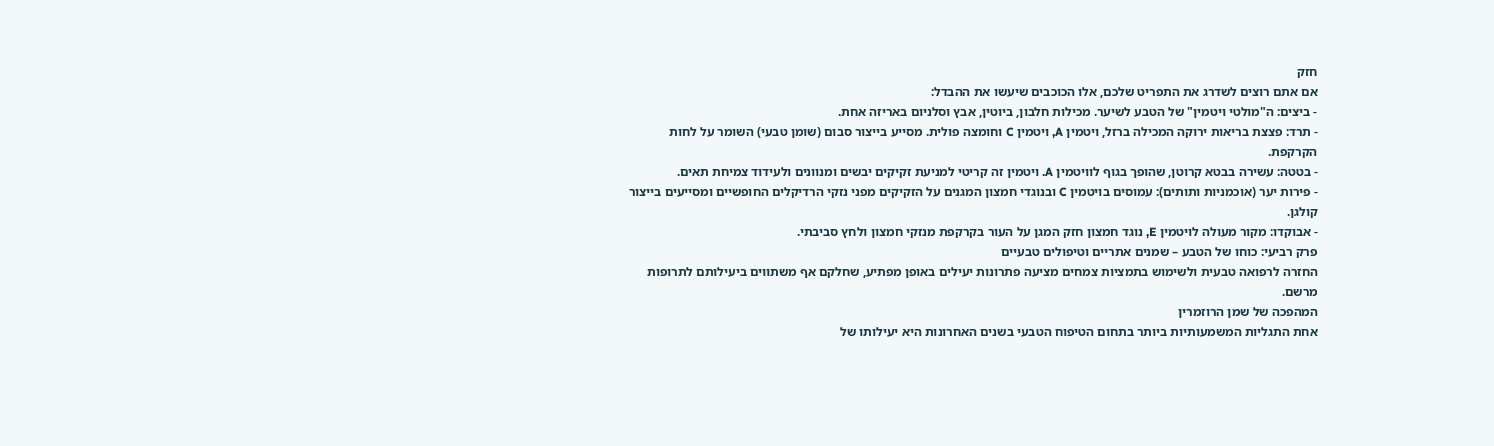חזק
אם אתם רוצים לשדרג את התפריט שלכם, אלו הכוכבים שיעשו את ההבדל:
- ביצים: ה"מולטי ויטמין" של הטבע לשיער. מכילות חלבון, ביוטין, אבץ וסלניום באריזה אחת.
- תרד: פצצת בריאות ירוקה המכילה ברזל, ויטמין A, ויטמין C וחומצה פולית. מסייע בייצור סבום (שומן טבעי) השומר על לחות הקרקפת.
- בטטה: עשירה בבטא קרוטן, שהופך בגוף לוויטמין A. ויטמין זה קריטי למניעת זקיקים יבשים ומנוונים ולעידוד צמיחת תאים.
- פירות יער (אוכמניות ותותים): עמוסים בויטמין C ובנוגדי חמצון המגנים על הזקיקים מפני נזקי הרדיקלים החופשיים ומסייעים בייצור קולגן.
- אבוקדו: מקור מעולה לויטמין E, נוגד חמצון חזק המגן על העור בקרקפת מנזקי חמצון ולחץ סביבתי.
פרק רביעי: כוחו של הטבע – שמנים אתריים וטיפולים טבעיים
החזרה לרפואה טבעית ולשימוש בתמציות צמחים מציעה פתרונות יעילים באופן מפתיע, שחלקם אף משתווים ביעילותם לתרופות מרשם.
המהפכה של שמן הרוזמרין
אחת התגליות המשמעותיות ביותר בתחום הטיפוח הטבעי בשנים האחרונות היא יעילותו של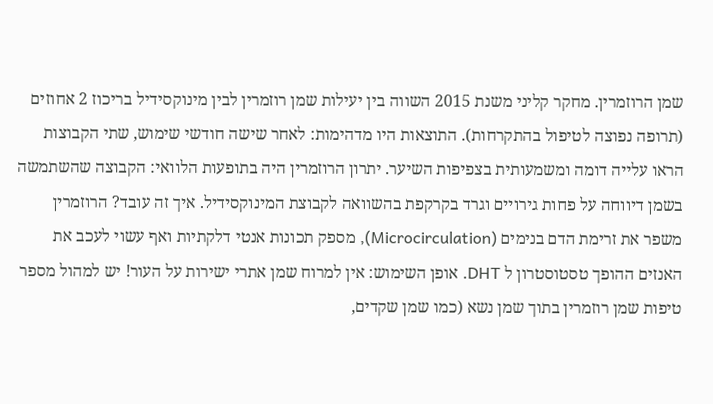שמן הרוזמרין. מחקר קליני משנת 2015 השווה בין יעילות שמן רוזמרין לבין מינוקסידיל בריכוז 2 אחוזים (תרופה נפוצה לטיפול בהתקרחות). התוצאות היו מדהימות: לאחר שישה חודשי שימוש, שתי הקבוצות הראו עלייה דומה ומשמעותית בצפיפות השיער. יתרון הרוזמרין היה בתופעות הלוואי: הקבוצה שהשתמשה בשמן דיווחה על פחות גירויים וגרד בקרקפת בהשוואה לקבוצת המינוקסידיל. איך זה עובד? הרוזמרין משפר את זרימת הדם בנימים (Microcirculation), מספק תכונות אנטי דלקתיות ואף עשוי לעכב את האנזים ההופך טסטוסטרון ל DHT. אופן השימוש: אין למרוח שמן אתרי ישירות על העור! יש למהול מספר טיפות שמן רוזמרין בתוך שמן נשא (כמו שמן שקדים,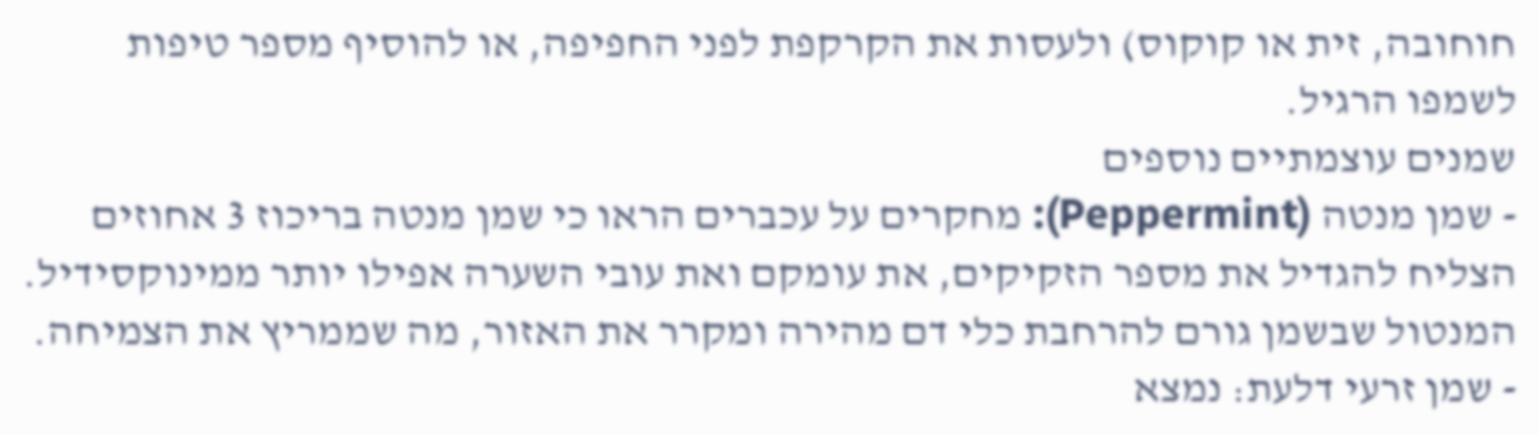חוחובה, זית או קוקוס) ולעסות את הקרקפת לפני החפיפה, או להוסיף מספר טיפות לשמפו הרגיל.
שמנים עוצמתיים נוספים
- שמן מנטה (Peppermint): מחקרים על עכברים הראו כי שמן מנטה בריכוז 3 אחוזים הצליח להגדיל את מספר הזקיקים, את עומקם ואת עובי השערה אפילו יותר ממינוקסידיל. המנטול שבשמן גורם להרחבת כלי דם מהירה ומקרר את האזור, מה שממריץ את הצמיחה.
- שמן זרעי דלעת: נמצא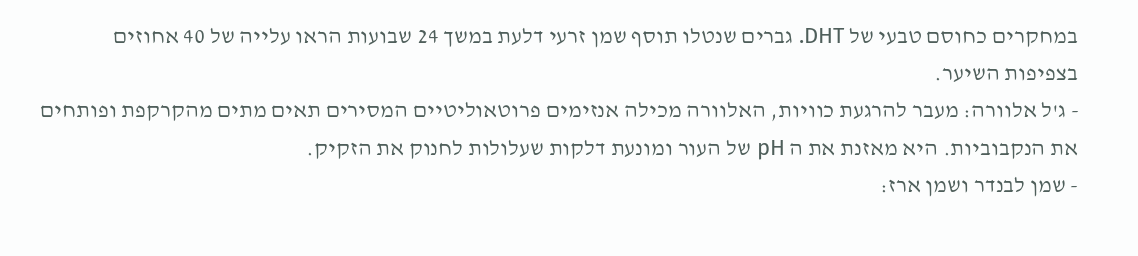במחקרים כחוסם טבעי של DHT. גברים שנטלו תוסף שמן זרעי דלעת במשך 24 שבועות הראו עלייה של 40 אחוזים בצפיפות השיער.
- ג'ל אלוורה: מעבר להרגעת כוויות, האלוורה מכילה אנזימים פרוטאוליטיים המסירים תאים מתים מהקרקפת ופותחים את הנקבוביות. היא מאזנת את ה pH של העור ומונעת דלקות שעלולות לחנוק את הזקיק.
- שמן לבנדר ושמן ארז: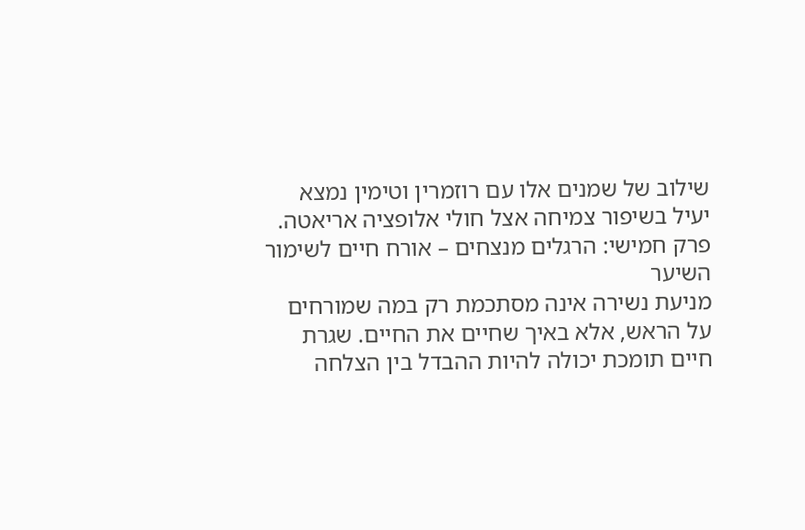שילוב של שמנים אלו עם רוזמרין וטימין נמצא יעיל בשיפור צמיחה אצל חולי אלופציה אריאטה.
פרק חמישי: הרגלים מנצחים – אורח חיים לשימור השיער
מניעת נשירה אינה מסתכמת רק במה שמורחים על הראש, אלא באיך שחיים את החיים. שגרת חיים תומכת יכולה להיות ההבדל בין הצלחה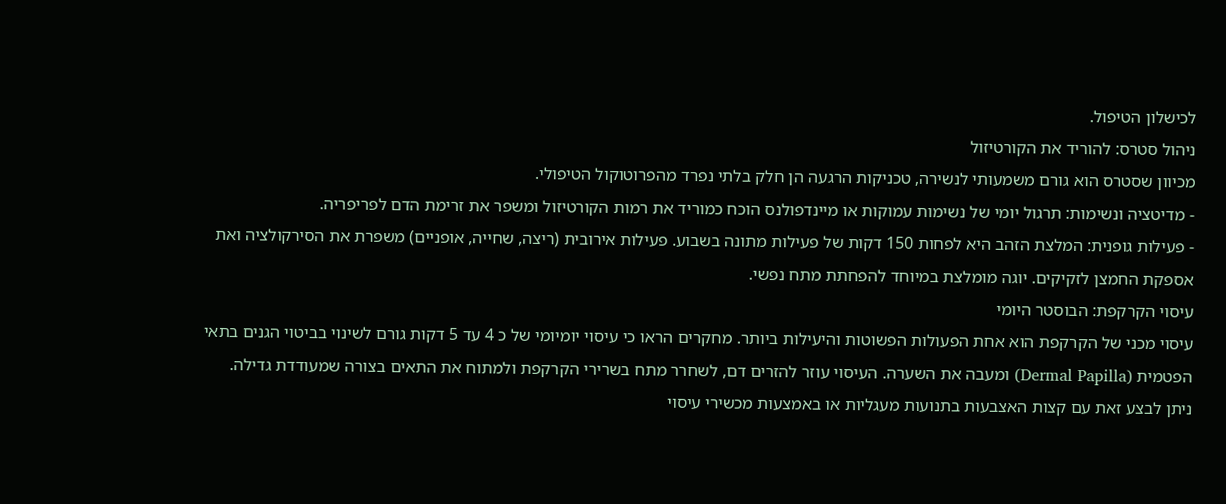לכישלון הטיפול.
ניהול סטרס: להוריד את הקורטיזול
מכיוון שסטרס הוא גורם משמעותי לנשירה, טכניקות הרגעה הן חלק בלתי נפרד מהפרוטוקול הטיפולי.
- מדיטציה ונשימות: תרגול יומי של נשימות עמוקות או מיינדפולנס הוכח כמוריד את רמות הקורטיזול ומשפר את זרימת הדם לפריפריה.
- פעילות גופנית: המלצת הזהב היא לפחות 150 דקות של פעילות מתונה בשבוע. פעילות אירובית (ריצה, שחייה, אופניים) משפרת את הסירקולציה ואת אספקת החמצן לזקיקים. יוגה מומלצת במיוחד להפחתת מתח נפשי.
עיסוי הקרקפת: הבוסטר היומי
עיסוי מכני של הקרקפת הוא אחת הפעולות הפשוטות והיעילות ביותר. מחקרים הראו כי עיסוי יומיומי של כ 4 עד 5 דקות גורם לשינוי בביטוי הגנים בתאי הפטמית (Dermal Papilla) ומעבה את השערה. העיסוי עוזר להזרים דם, לשחרר מתח בשרירי הקרקפת ולמתוח את התאים בצורה שמעודדת גדילה. ניתן לבצע זאת עם קצות האצבעות בתנועות מעגליות או באמצעות מכשירי עיסוי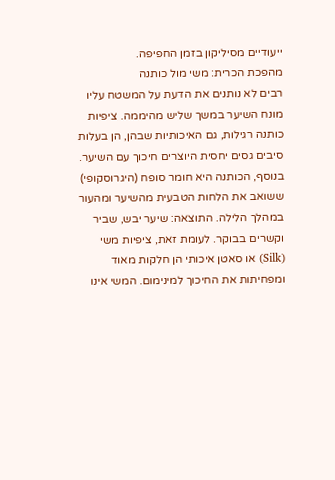ייעודיים מסיליקון בזמן החפיפה.
מהפכת הכרית: משי מול כותנה
רבים לא נותנים את הדעת על המשטח עליו מונח השיער במשך שליש מהיממה. ציפיות כותנה רגילות, גם האיכותיות שבהן, הן בעלות סיבים גסים יחסית היוצרים חיכוך עם השיער. בנוסף, הכותנה היא חומר סופח (היגרוסקופי) ששואב את הלחות הטבעית מהשיער ומהעור במהלך הלילה. התוצאה: שיער יבש, שביר וקשרים בבוקר. לעומת זאת, ציפיות משי (Silk) או סאטן איכותי הן חלקות מאוד ומפחיתות את החיכוך למינימום. המשי אינו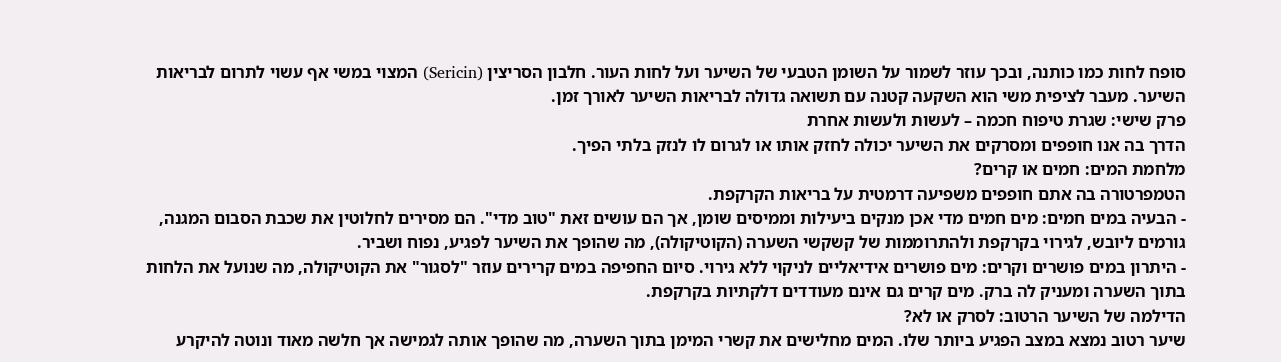סופח לחות כמו כותנה, ובכך עוזר לשמור על השומן הטבעי של השיער ועל לחות העור. חלבון הסריצין (Sericin) המצוי במשי אף עשוי לתרום לבריאות השיער. מעבר לציפית משי הוא השקעה קטנה עם תשואה גדולה לבריאות השיער לאורך זמן.
פרק שישי: שגרת טיפוח חכמה – לעשות ולעשות אחרת
הדרך בה אנו חופפים ומסרקים את השיער יכולה לחזק אותו או לגרום לו לנזק בלתי הפיך.
מלחמת המים: חמים או קרים?
הטמפרטורה בה אתם חופפים משפיעה דרמטית על בריאות הקרקפת.
- הבעיה במים חמים: מים חמים מדי אכן מנקים ביעילות וממיסים שומן, אך הם עושים זאת "טוב מדי". הם מסירים לחלוטין את שכבת הסבום המגנה, גורמים ליובש, לגירוי בקרקפת ולהתרוממות של קשקשי השערה (הקוטיקולה), מה שהופך את השיער לפגיע, נפוח ושביר.
- היתרון במים פושרים וקרים: מים פושרים אידיאליים לניקוי ללא גירוי. סיום החפיפה במים קרירים עוזר "לסגור" את הקוטיקולה, מה שנועל את הלחות בתוך השערה ומעניק לה ברק. מים קרים גם אינם מעודדים דלקתיות בקרקפת.
הדילמה של השיער הרטוב: לסרק או לא?
שיער רטוב נמצא במצב הפגיע ביותר שלו. המים מחלישים את קשרי המימן בתוך השערה, מה שהופך אותה לגמישה אך חלשה מאוד ונוטה להיקרע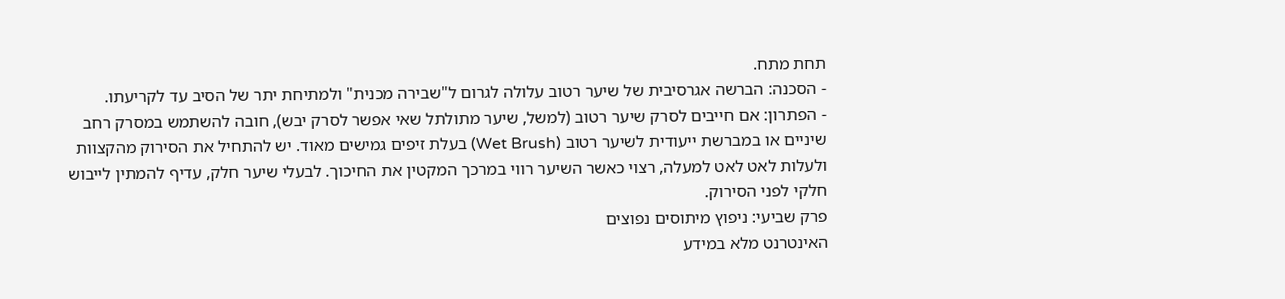תחת מתח.
- הסכנה: הברשה אגרסיבית של שיער רטוב עלולה לגרום ל"שבירה מכנית" ולמתיחת יתר של הסיב עד לקריעתו.
- הפתרון: אם חייבים לסרק שיער רטוב (למשל, שיער מתולתל שאי אפשר לסרק יבש), חובה להשתמש במסרק רחב שיניים או במברשת ייעודית לשיער רטוב (Wet Brush) בעלת זיפים גמישים מאוד. יש להתחיל את הסירוק מהקצוות ולעלות לאט לאט למעלה, רצוי כאשר השיער רווי במרכך המקטין את החיכוך. לבעלי שיער חלק, עדיף להמתין לייבוש חלקי לפני הסירוק.
פרק שביעי: ניפוץ מיתוסים נפוצים
האינטרנט מלא במידע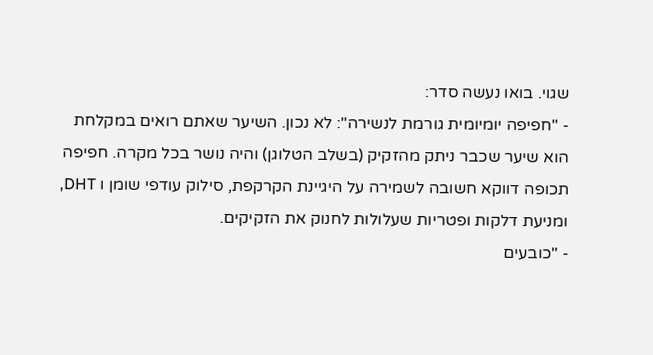שגוי. בואו נעשה סדר:
- "חפיפה יומיומית גורמת לנשירה": לא נכון. השיער שאתם רואים במקלחת הוא שיער שכבר ניתק מהזקיק (בשלב הטלוגן) והיה נושר בכל מקרה. חפיפה תכופה דווקא חשובה לשמירה על היגיינת הקרקפת, סילוק עודפי שומן ו DHT, ומניעת דלקות ופטריות שעלולות לחנוק את הזקיקים.
- "כובעים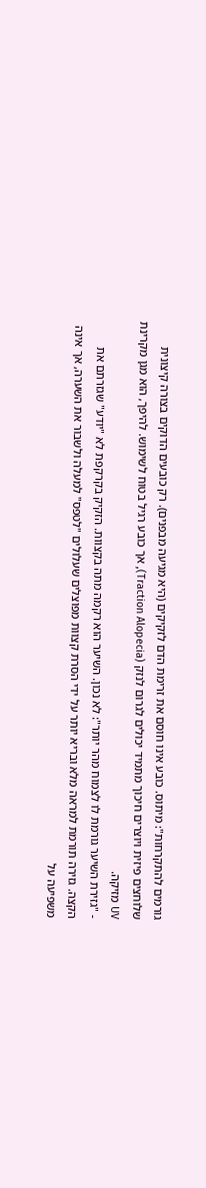גורמים להתקרחות": מיתוס. כובע אינו חוסם את זרימת הדם לזקיקים (היא מגיעה מבפנים). רק כובעים הדוקים בצורה קיצונית שלוחצים פיזית ויוצרים חיכוך מתמיד יכולים לגרום לנזק (Traction Alopecia), אך כובע רגיל בטוח לשימוש. להיפך, הוא מגן מקרינת UV מזיקה.
- "גזירת השיער גורמת לו לצמוח מהר יותר": לא נכון. השיער הוא רקמה מתה בקצוות. הזקיק בקרקפת לא "יודע" שגזרתם את הקצה. גזירה תורמת למראה מלא ובריא יותר על ידי הסרת קצוות מפוצלים שעלולים "לטפס" למעלה ולשבור את השערה, אך אינה משפיעה על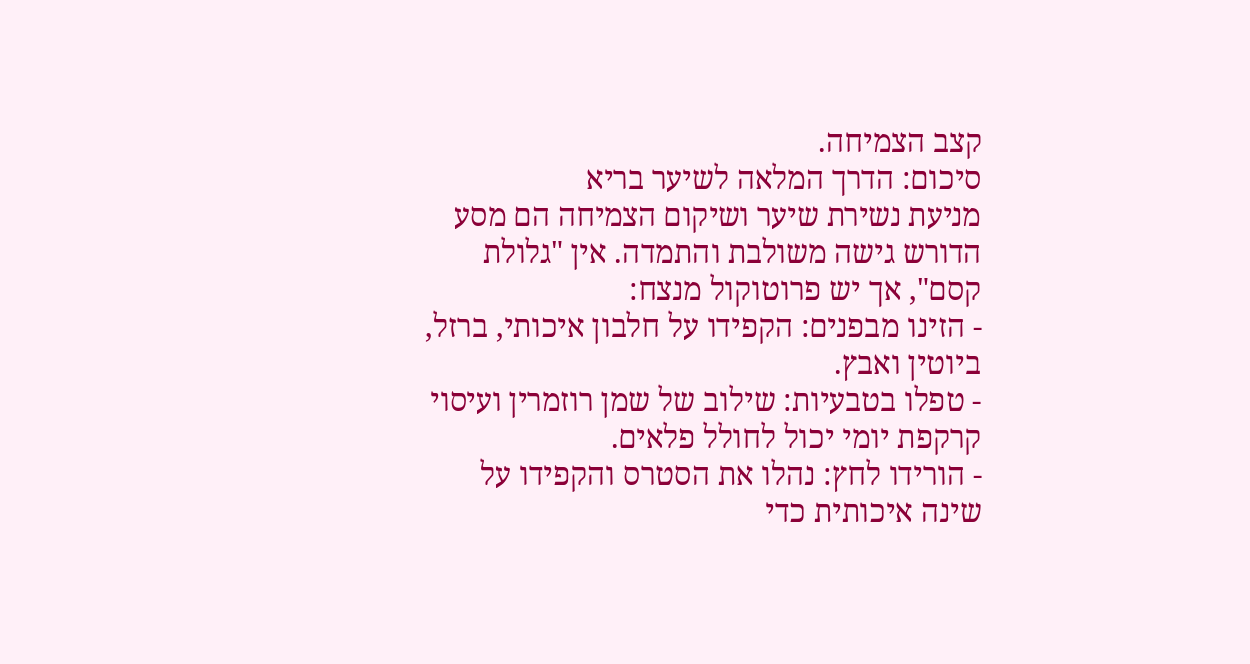קצב הצמיחה.
סיכום: הדרך המלאה לשיער בריא
מניעת נשירת שיער ושיקום הצמיחה הם מסע הדורש גישה משולבת והתמדה. אין "גלולת קסם", אך יש פרוטוקול מנצח:
- הזינו מבפנים: הקפידו על חלבון איכותי, ברזל, ביוטין ואבץ.
- טפלו בטבעיות: שילוב של שמן רוזמרין ועיסוי קרקפת יומי יכול לחולל פלאים.
- הורידו לחץ: נהלו את הסטרס והקפידו על שינה איכותית כדי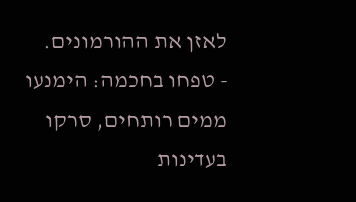לאזן את ההורמונים.
- טפחו בחכמה: הימנעו ממים רותחים, סרקו בעדינות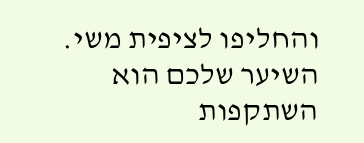והחליפו לציפית משי.
השיער שלכם הוא השתקפות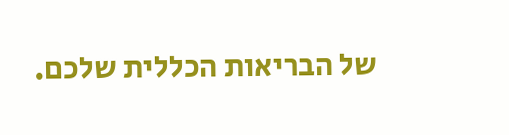של הבריאות הכללית שלכם.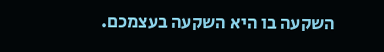השקעה בו היא השקעה בעצמכם.